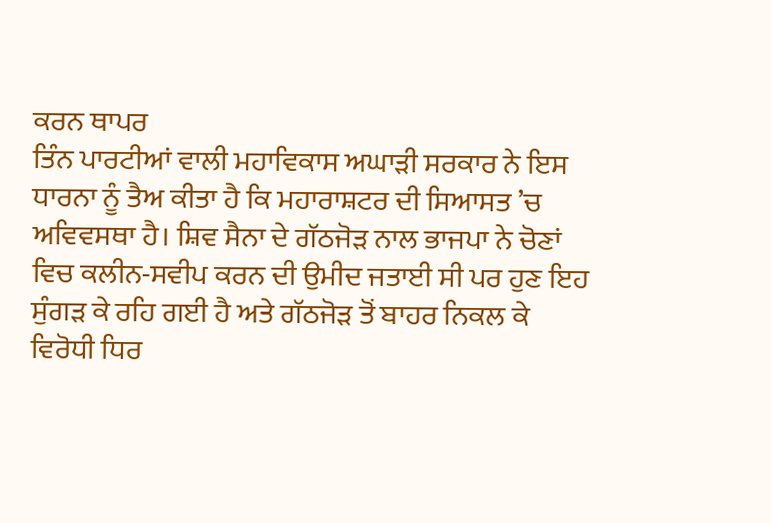ਕਰਨ ਥਾਪਰ
ਤਿੰਨ ਪਾਰਟੀਆਂ ਵਾਲੀ ਮਹਾਵਿਕਾਸ ਅਘਾੜੀ ਸਰਕਾਰ ਨੇ ਇਸ ਧਾਰਨਾ ਨੂੰ ਤੈਅ ਕੀਤਾ ਹੈ ਕਿ ਮਹਾਰਾਸ਼ਟਰ ਦੀ ਸਿਆਸਤ ’ਚ ਅਵਿਵਸਥਾ ਹੈ। ਸ਼ਿਵ ਸੈਨਾ ਦੇ ਗੱਠਜੋੜ ਨਾਲ ਭਾਜਪਾ ਨੇ ਚੋਣਾਂ ਵਿਚ ਕਲੀਨ-ਸਵੀਪ ਕਰਨ ਦੀ ਉਮੀਦ ਜਤਾਈ ਸੀ ਪਰ ਹੁਣ ਇਹ ਸੁੰਗੜ ਕੇ ਰਹਿ ਗਈ ਹੈ ਅਤੇ ਗੱਠਜੋੜ ਤੋਂ ਬਾਹਰ ਨਿਕਲ ਕੇ ਵਿਰੋਧੀ ਧਿਰ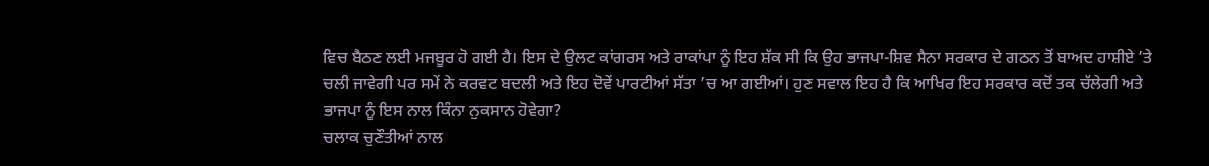ਵਿਚ ਬੈਠਣ ਲਈ ਮਜਬੂਰ ਹੋ ਗਈ ਹੈ। ਇਸ ਦੇ ਉਲਟ ਕਾਂਗਰਸ ਅਤੇ ਰਾਕਾਂਪਾ ਨੂੰ ਇਹ ਸ਼ੱਕ ਸੀ ਕਿ ਉਹ ਭਾਜਪਾ-ਸ਼ਿਵ ਸੈਨਾ ਸਰਕਾਰ ਦੇ ਗਠਨ ਤੋਂ ਬਾਅਦ ਹਾਸ਼ੀਏ ’ਤੇ ਚਲੀ ਜਾਵੇਗੀ ਪਰ ਸਮੇਂ ਨੇ ਕਰਵਟ ਬਦਲੀ ਅਤੇ ਇਹ ਦੋਵੇਂ ਪਾਰਟੀਆਂ ਸੱਤਾ ’ਚ ਆ ਗਈਆਂ। ਹੁਣ ਸਵਾਲ ਇਹ ਹੈ ਕਿ ਆਖਿਰ ਇਹ ਸਰਕਾਰ ਕਦੋਂ ਤਕ ਚੱਲੇਗੀ ਅਤੇ ਭਾਜਪਾ ਨੂੰ ਇਸ ਨਾਲ ਕਿੰਨਾ ਨੁਕਸਾਨ ਹੋਵੇਗਾ?
ਚਲਾਕ ਚੁਣੌਤੀਆਂ ਨਾਲ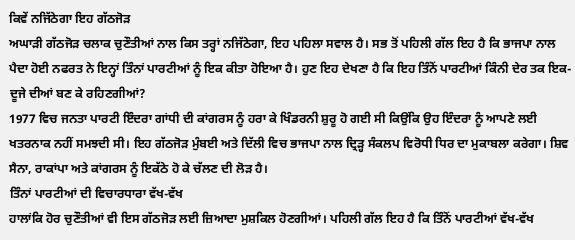ਕਿਵੇਂ ਨਜਿੱਠੇਗਾ ਇਹ ਗੱਠਜੋੜ
ਅਘਾੜੀ ਗੱਠਜੋੜ ਚਲਾਕ ਚੁਣੌਤੀਆਂ ਨਾਲ ਕਿਸ ਤਰ੍ਹਾਂ ਨਜਿੱਠੇਗਾ, ਇਹ ਪਹਿਲਾ ਸਵਾਲ ਹੈ। ਸਭ ਤੋਂ ਪਹਿਲੀ ਗੱਲ ਇਹ ਹੈ ਕਿ ਭਾਜਪਾ ਨਾਲ ਪੈਦਾ ਹੋਈ ਨਫਰਤ ਨੇ ਇਨ੍ਹਾਂ ਤਿੰਨਾਂ ਪਾਰਟੀਆਂ ਨੂੰ ਇਕ ਕੀਤਾ ਹੋਇਆ ਹੈ। ਹੁਣ ਇਹ ਦੇਖਣਾ ਹੈ ਕਿ ਇਹ ਤਿੰਨੋਂ ਪਾਰਟੀਆਂ ਕਿੰਨੀ ਦੇਰ ਤਕ ਇਕ-ਦੂਜੇ ਦੀਆਂ ਬਣ ਕੇ ਰਹਿਣਗੀਆਂ?
1977 ਵਿਚ ਜਨਤਾ ਪਾਰਟੀ ਇੰਦਰਾ ਗਾਂਧੀ ਦੀ ਕਾਂਗਰਸ ਨੂੰ ਹਰਾ ਕੇ ਖਿੰਡਰਨੀ ਸ਼ੁਰੂ ਹੋ ਗਈ ਸੀ ਕਿਉਂਕਿ ਉਹ ਇੰਦਰਾ ਨੂੰ ਆਪਣੇ ਲਈ ਖਤਰਨਾਕ ਨਹੀਂ ਸਮਝਦੀ ਸੀ। ਇਹ ਗੱਠਜੋੜ ਮੁੰਬਈ ਅਤੇ ਦਿੱਲੀ ਵਿਚ ਭਾਜਪਾ ਨਾਲ ਦ੍ਰਿੜ੍ਹ ਸੰਕਲਪ ਵਿਰੋਧੀ ਧਿਰ ਦਾ ਮੁਕਾਬਲਾ ਕਰੇਗਾ। ਸ਼ਿਵ ਸੈਨਾ, ਰਾਕਾਂਪਾ ਅਤੇ ਕਾਂਗਰਸ ਨੂੰ ਇਕੱਠੇ ਹੋ ਕੇ ਚੱਲਣ ਦੀ ਲੋੜ ਹੈ।
ਤਿੰਨਾਂ ਪਾਰਟੀਆਂ ਦੀ ਵਿਚਾਰਧਾਰਾ ਵੱਖ-ਵੱਖ
ਹਾਲਾਂਕਿ ਹੋਰ ਚੁਣੌਤੀਆਂ ਵੀ ਇਸ ਗੱਠਜੋੜ ਲਈ ਜ਼ਿਆਦਾ ਮੁਸ਼ਕਿਲ ਹੋਣਗੀਆਂ। ਪਹਿਲੀ ਗੱਲ ਇਹ ਹੈ ਕਿ ਤਿੰਨੋਂ ਪਾਰਟੀਆਂ ਵੱਖ-ਵੱਖ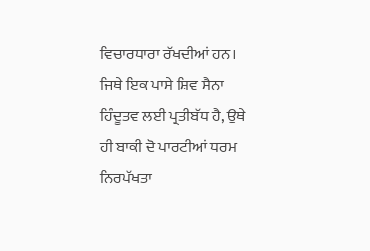ਵਿਚਾਰਧਾਰਾ ਰੱਖਦੀਆਂ ਹਨ। ਜਿਥੇ ਇਕ ਪਾਸੇ ਸ਼ਿਵ ਸੈਨਾ ਹਿੰਦੂਤਵ ਲਈ ਪ੍ਰਤੀਬੱਧ ਹੈ, ਉਥੇ ਹੀ ਬਾਕੀ ਦੋ ਪਾਰਟੀਆਂ ਧਰਮ ਨਿਰਪੱਖਤਾ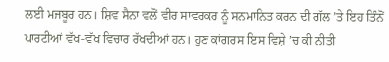ਲਈ ਮਜਬੂਰ ਹਨ। ਸ਼ਿਵ ਸੈਨਾ ਵਲੋਂ ਵੀਰ ਸਾਵਰਕਰ ਨੂੰ ਸਨਮਾਨਿਤ ਕਰਨ ਦੀ ਗੱਲ ’ਤੇ ਇਹ ਤਿੰਨੋਂ ਪਾਰਟੀਆਂ ਵੱਖ-ਵੱਖ ਵਿਚਾਰ ਰੱਖਦੀਆਂ ਹਨ। ਹੁਣ ਕਾਂਗਰਸ ਇਸ ਵਿਸ਼ੇ ’ਚ ਕੀ ਨੀਤੀ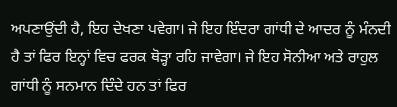ਅਪਣਾਉਂਦੀ ਹੈ, ਇਹ ਦੇਖਣਾ ਪਵੇਗਾ। ਜੇ ਇਹ ਇੰਦਰਾ ਗਾਂਧੀ ਦੇ ਆਦਰ ਨੂੰ ਮੰਨਦੀ ਹੈ ਤਾਂ ਫਿਰ ਇਨ੍ਹਾਂ ਵਿਚ ਫਰਕ ਥੋੜ੍ਹਾ ਰਹਿ ਜਾਵੇਗਾ। ਜੇ ਇਹ ਸੋਨੀਆ ਅਤੇ ਰਾਹੁਲ ਗਾਂਧੀ ਨੂੰ ਸਨਮਾਨ ਦਿੰਦੇ ਹਨ ਤਾਂ ਫਿਰ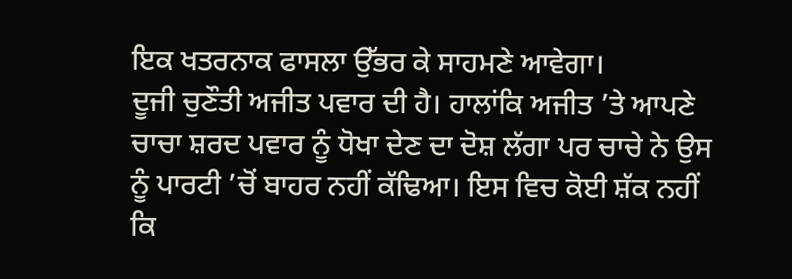ਇਕ ਖਤਰਨਾਕ ਫਾਸਲਾ ਉੱਭਰ ਕੇ ਸਾਹਮਣੇ ਆਵੇਗਾ।
ਦੂਜੀ ਚੁਣੌਤੀ ਅਜੀਤ ਪਵਾਰ ਦੀ ਹੈ। ਹਾਲਾਂਕਿ ਅਜੀਤ ’ਤੇ ਆਪਣੇ ਚਾਚਾ ਸ਼ਰਦ ਪਵਾਰ ਨੂੰ ਧੋਖਾ ਦੇਣ ਦਾ ਦੋਸ਼ ਲੱਗਾ ਪਰ ਚਾਚੇ ਨੇ ਉਸ ਨੂੰ ਪਾਰਟੀ ’ਚੋਂ ਬਾਹਰ ਨਹੀਂ ਕੱਢਿਆ। ਇਸ ਵਿਚ ਕੋਈ ਸ਼ੱਕ ਨਹੀਂ ਕਿ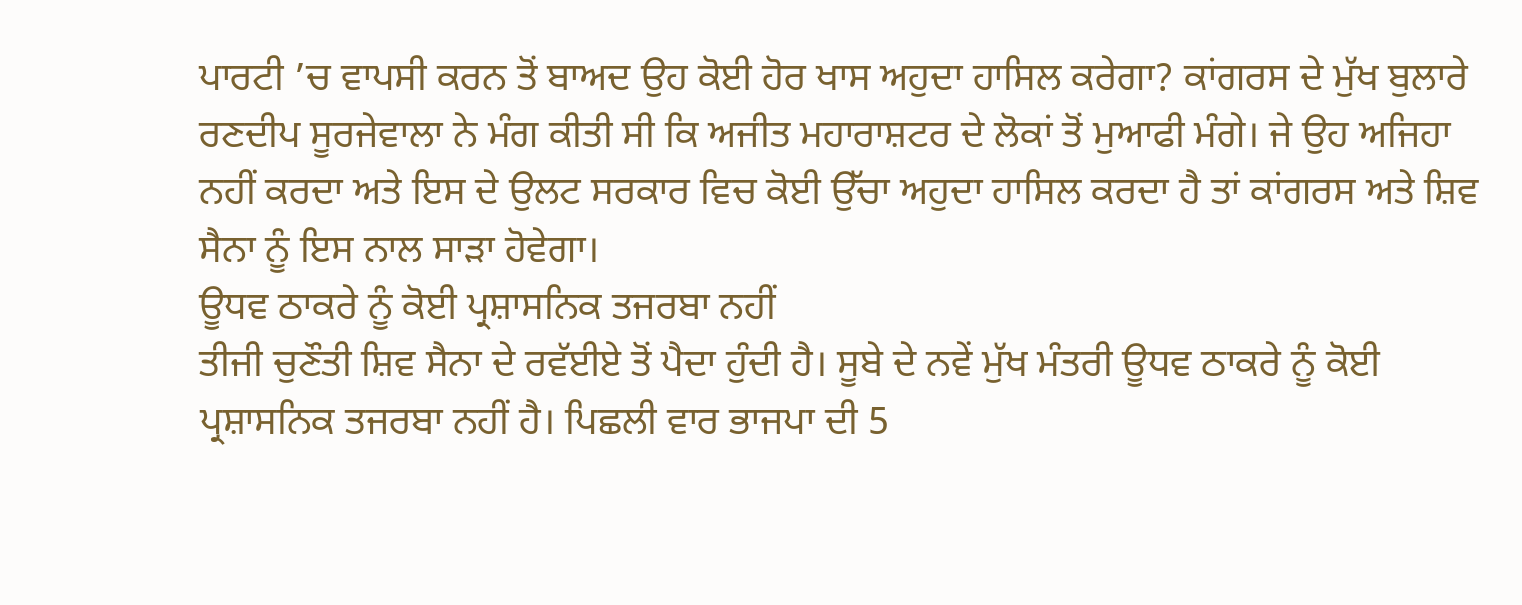ਪਾਰਟੀ ’ਚ ਵਾਪਸੀ ਕਰਨ ਤੋਂ ਬਾਅਦ ਉਹ ਕੋਈ ਹੋਰ ਖਾਸ ਅਹੁਦਾ ਹਾਸਿਲ ਕਰੇਗਾ? ਕਾਂਗਰਸ ਦੇ ਮੁੱਖ ਬੁਲਾਰੇ ਰਣਦੀਪ ਸੂਰਜੇਵਾਲਾ ਨੇ ਮੰਗ ਕੀਤੀ ਸੀ ਕਿ ਅਜੀਤ ਮਹਾਰਾਸ਼ਟਰ ਦੇ ਲੋਕਾਂ ਤੋਂ ਮੁਆਫੀ ਮੰਗੇ। ਜੇ ਉਹ ਅਜਿਹਾ ਨਹੀਂ ਕਰਦਾ ਅਤੇ ਇਸ ਦੇ ਉਲਟ ਸਰਕਾਰ ਵਿਚ ਕੋਈ ਉੱਚਾ ਅਹੁਦਾ ਹਾਸਿਲ ਕਰਦਾ ਹੈ ਤਾਂ ਕਾਂਗਰਸ ਅਤੇ ਸ਼ਿਵ ਸੈਨਾ ਨੂੰ ਇਸ ਨਾਲ ਸਾੜਾ ਹੋਵੇਗਾ।
ਊਧਵ ਠਾਕਰੇ ਨੂੰ ਕੋਈ ਪ੍ਰਸ਼ਾਸਨਿਕ ਤਜਰਬਾ ਨਹੀਂ
ਤੀਜੀ ਚੁਣੌਤੀ ਸ਼ਿਵ ਸੈਨਾ ਦੇ ਰਵੱਈਏ ਤੋਂ ਪੈਦਾ ਹੁੰਦੀ ਹੈ। ਸੂਬੇ ਦੇ ਨਵੇਂ ਮੁੱਖ ਮੰਤਰੀ ਊਧਵ ਠਾਕਰੇ ਨੂੰ ਕੋਈ ਪ੍ਰਸ਼ਾਸਨਿਕ ਤਜਰਬਾ ਨਹੀਂ ਹੈ। ਪਿਛਲੀ ਵਾਰ ਭਾਜਪਾ ਦੀ 5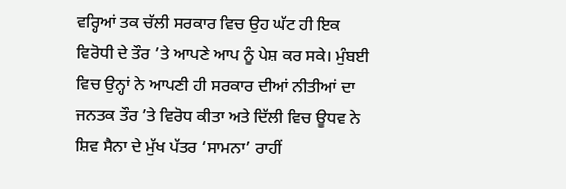ਵਰ੍ਹਿਆਂ ਤਕ ਚੱਲੀ ਸਰਕਾਰ ਵਿਚ ਉਹ ਘੱਟ ਹੀ ਇਕ ਵਿਰੋਧੀ ਦੇ ਤੌਰ ’ਤੇ ਆਪਣੇ ਆਪ ਨੂੰ ਪੇਸ਼ ਕਰ ਸਕੇ। ਮੁੰਬਈ ਵਿਚ ਉਨ੍ਹਾਂ ਨੇ ਆਪਣੀ ਹੀ ਸਰਕਾਰ ਦੀਆਂ ਨੀਤੀਆਂ ਦਾ ਜਨਤਕ ਤੌਰ ’ਤੇ ਵਿਰੋਧ ਕੀਤਾ ਅਤੇ ਦਿੱਲੀ ਵਿਚ ਊਧਵ ਨੇ ਸ਼ਿਵ ਸੈਨਾ ਦੇ ਮੁੱਖ ਪੱਤਰ ‘ਸਾਮਨਾ’ ਰਾਹੀਂ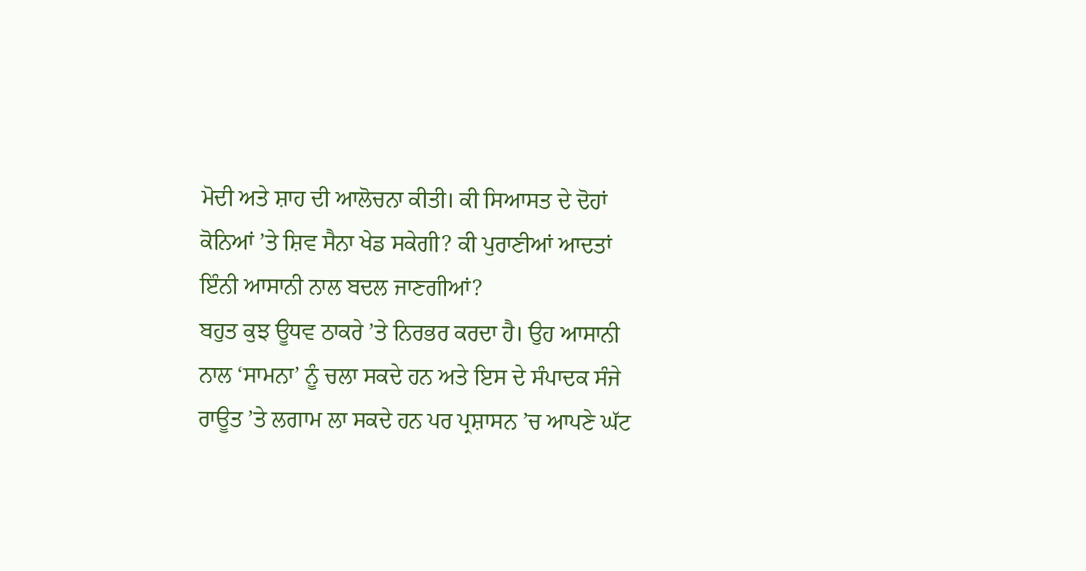ਮੋਦੀ ਅਤੇ ਸ਼ਾਹ ਦੀ ਆਲੋਚਨਾ ਕੀਤੀ। ਕੀ ਸਿਆਸਤ ਦੇ ਦੋਹਾਂ ਕੋਨਿਆਂ ’ਤੇ ਸ਼ਿਵ ਸੈਨਾ ਖੇਡ ਸਕੇਗੀ? ਕੀ ਪੁਰਾਣੀਆਂ ਆਦਤਾਂ ਇੰਨੀ ਆਸਾਨੀ ਨਾਲ ਬਦਲ ਜਾਣਗੀਆਂ?
ਬਹੁਤ ਕੁਝ ਊਧਵ ਠਾਕਰੇ ’ਤੇ ਨਿਰਭਰ ਕਰਦਾ ਹੈ। ਉਹ ਆਸਾਨੀ ਨਾਲ ‘ਸਾਮਨਾ’ ਨੂੰ ਚਲਾ ਸਕਦੇ ਹਨ ਅਤੇ ਇਸ ਦੇ ਸੰਪਾਦਕ ਸੰਜੇ ਰਾਊਤ ’ਤੇ ਲਗਾਮ ਲਾ ਸਕਦੇ ਹਨ ਪਰ ਪ੍ਰਸ਼ਾਸਨ ’ਚ ਆਪਣੇ ਘੱਟ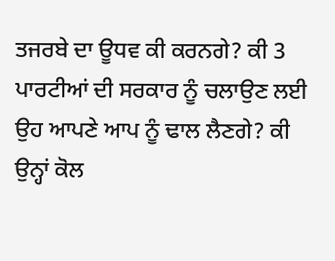ਤਜਰਬੇ ਦਾ ਊਧਵ ਕੀ ਕਰਨਗੇ? ਕੀ 3 ਪਾਰਟੀਆਂ ਦੀ ਸਰਕਾਰ ਨੂੰ ਚਲਾਉਣ ਲਈ ਉਹ ਆਪਣੇ ਆਪ ਨੂੰ ਢਾਲ ਲੈਣਗੇ? ਕੀ ਉਨ੍ਹਾਂ ਕੋਲ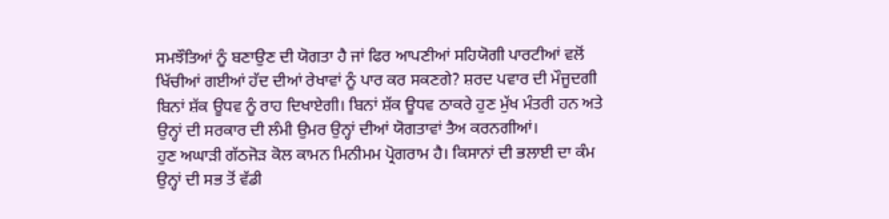ਸਮਝੌਤਿਆਂ ਨੂੰ ਬਣਾਉਣ ਦੀ ਯੋਗਤਾ ਹੈ ਜਾਂ ਫਿਰ ਆਪਣੀਆਂ ਸਹਿਯੋਗੀ ਪਾਰਟੀਆਂ ਵਲੋਂ ਖਿੱਚੀਆਂ ਗਈਆਂ ਹੱਦ ਦੀਆਂ ਰੇਖਾਵਾਂ ਨੂੰ ਪਾਰ ਕਰ ਸਕਣਗੇ? ਸ਼ਰਦ ਪਵਾਰ ਦੀ ਮੌਜੂਦਗੀ ਬਿਨਾਂ ਸ਼ੱਕ ਊਧਵ ਨੂੰ ਰਾਹ ਦਿਖਾਏਗੀ। ਬਿਨਾਂ ਸ਼ੱਕ ਊਧਵ ਠਾਕਰੇ ਹੁਣ ਮੁੱਖ ਮੰਤਰੀ ਹਨ ਅਤੇ ਉਨ੍ਹਾਂ ਦੀ ਸਰਕਾਰ ਦੀ ਲੰਮੀ ਉਮਰ ਉਨ੍ਹਾਂ ਦੀਆਂ ਯੋਗਤਾਵਾਂ ਤੈਅ ਕਰਨਗੀਆਂ।
ਹੁਣ ਅਘਾੜੀ ਗੱਠਜੋੜ ਕੋਲ ਕਾਮਨ ਮਿਨੀਮਮ ਪ੍ਰੋਗਰਾਮ ਹੈ। ਕਿਸਾਨਾਂ ਦੀ ਭਲਾਈ ਦਾ ਕੰਮ ਉਨ੍ਹਾਂ ਦੀ ਸਭ ਤੋਂ ਵੱਡੀ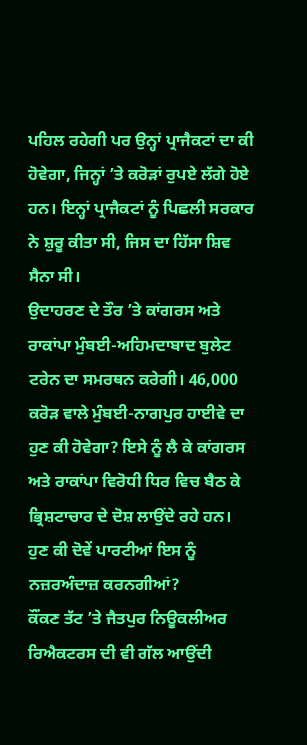ਪਹਿਲ ਰਹੇਗੀ ਪਰ ਉਨ੍ਹਾਂ ਪ੍ਰਾਜੈਕਟਾਂ ਦਾ ਕੀ ਹੋਵੇਗਾ, ਜਿਨ੍ਹਾਂ ’ਤੇ ਕਰੋੜਾਂ ਰੁਪਏ ਲੱਗੇ ਹੋਏ ਹਨ। ਇਨ੍ਹਾਂ ਪ੍ਰਾਜੈਕਟਾਂ ਨੂੰ ਪਿਛਲੀ ਸਰਕਾਰ ਨੇ ਸ਼ੁਰੂ ਕੀਤਾ ਸੀ, ਜਿਸ ਦਾ ਹਿੱਸਾ ਸ਼ਿਵ ਸੈਨਾ ਸੀ।
ਉਦਾਹਰਣ ਦੇ ਤੌਰ ’ਤੇ ਕਾਂਗਰਸ ਅਤੇ ਰਾਕਾਂਪਾ ਮੁੰਬਈ-ਅਹਿਮਦਾਬਾਦ ਬੁਲੇਟ ਟਰੇਨ ਦਾ ਸਮਰਥਨ ਕਰੇਗੀ। 46,000 ਕਰੋੜ ਵਾਲੇ ਮੁੰਬਈ-ਨਾਗਪੁਰ ਹਾਈਵੇ ਦਾ ਹੁਣ ਕੀ ਹੋਵੇਗਾ? ਇਸੇ ਨੂੰ ਲੈ ਕੇ ਕਾਂਗਰਸ ਅਤੇ ਰਾਕਾਂਪਾ ਵਿਰੋਧੀ ਧਿਰ ਵਿਚ ਬੈਠ ਕੇ ਭ੍ਰਿਸ਼ਟਾਚਾਰ ਦੇ ਦੋਸ਼ ਲਾਉਂਦੇ ਰਹੇ ਹਨ। ਹੁਣ ਕੀ ਦੋਵੇਂ ਪਾਰਟੀਆਂ ਇਸ ਨੂੰ ਨਜ਼ਰਅੰਦਾਜ਼ ਕਰਨਗੀਆਂ?
ਕੌਂਕਣ ਤੱਟ ’ਤੇ ਜੈਤਪੁਰ ਨਿਊਕਲੀਅਰ ਰਿਐਕਟਰਸ ਦੀ ਵੀ ਗੱਲ ਆਉਂਦੀ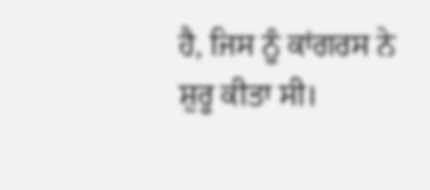ਹੈ, ਜਿਸ ਨੂੰ ਕਾਂਗਰਸ ਨੇ ਸ਼ੁਰੂ ਕੀਤਾ ਸੀ।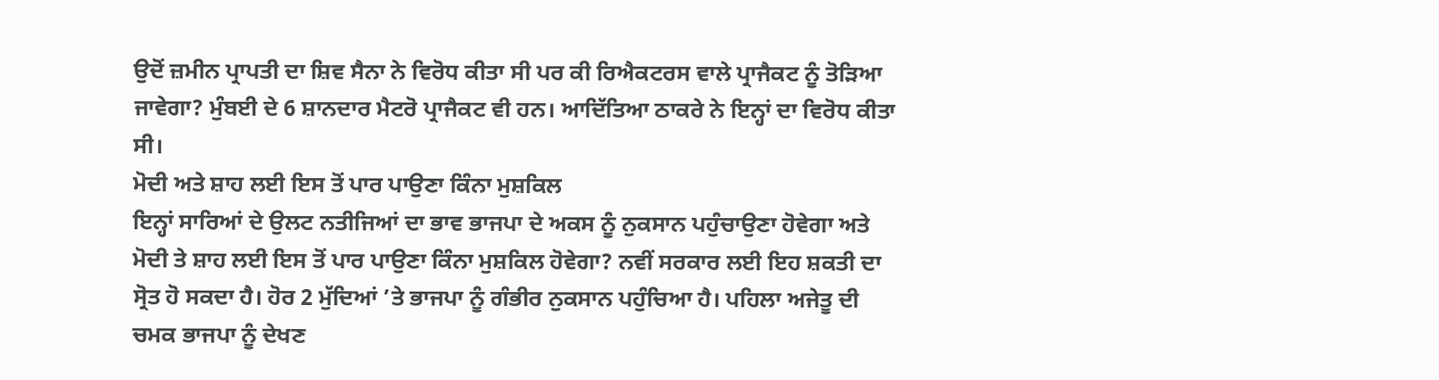ਉਦੋਂ ਜ਼ਮੀਨ ਪ੍ਰਾਪਤੀ ਦਾ ਸ਼ਿਵ ਸੈਨਾ ਨੇ ਵਿਰੋਧ ਕੀਤਾ ਸੀ ਪਰ ਕੀ ਰਿਐਕਟਰਸ ਵਾਲੇ ਪ੍ਰਾਜੈਕਟ ਨੂੰ ਤੋੜਿਆ ਜਾਵੇਗਾ? ਮੁੰਬਈ ਦੇ 6 ਸ਼ਾਨਦਾਰ ਮੈਟਰੋ ਪ੍ਰਾਜੈਕਟ ਵੀ ਹਨ। ਆਦਿੱਤਿਆ ਠਾਕਰੇ ਨੇ ਇਨ੍ਹਾਂ ਦਾ ਵਿਰੋਧ ਕੀਤਾ ਸੀ।
ਮੋਦੀ ਅਤੇ ਸ਼ਾਹ ਲਈ ਇਸ ਤੋਂ ਪਾਰ ਪਾਉਣਾ ਕਿੰਨਾ ਮੁਸ਼ਕਿਲ
ਇਨ੍ਹਾਂ ਸਾਰਿਆਂ ਦੇ ਉਲਟ ਨਤੀਜਿਆਂ ਦਾ ਭਾਵ ਭਾਜਪਾ ਦੇ ਅਕਸ ਨੂੰ ਨੁਕਸਾਨ ਪਹੁੰਚਾਉਣਾ ਹੋਵੇਗਾ ਅਤੇ ਮੋਦੀ ਤੇ ਸ਼ਾਹ ਲਈ ਇਸ ਤੋਂ ਪਾਰ ਪਾਉਣਾ ਕਿੰਨਾ ਮੁਸ਼ਕਿਲ ਹੋਵੇਗਾ? ਨਵੀਂ ਸਰਕਾਰ ਲਈ ਇਹ ਸ਼ਕਤੀ ਦਾ ਸ੍ਰੋਤ ਹੋ ਸਕਦਾ ਹੈ। ਹੋਰ 2 ਮੁੱਦਿਆਂ ’ਤੇ ਭਾਜਪਾ ਨੂੰ ਗੰਭੀਰ ਨੁਕਸਾਨ ਪਹੁੰਚਿਆ ਹੈ। ਪਹਿਲਾ ਅਜੇਤੂ ਦੀ ਚਮਕ ਭਾਜਪਾ ਨੂੰ ਦੇਖਣ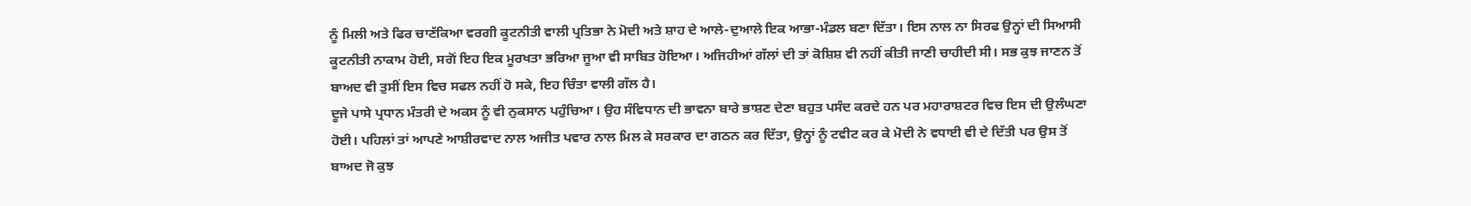ਨੂੰ ਮਿਲੀ ਅਤੇ ਫਿਰ ਚਾਣੱਕਿਆ ਵਰਗੀ ਕੂਟਨੀਤੀ ਵਾਲੀ ਪ੍ਰਤਿਭਾ ਨੇ ਮੋਦੀ ਅਤੇ ਸ਼ਾਹ ਦੇ ਆਲੇ-ਦੁਆਲੇ ਇਕ ਆਭਾ-ਮੰਡਲ ਬਣਾ ਦਿੱਤਾ। ਇਸ ਨਾਲ ਨਾ ਸਿਰਫ ਉਨ੍ਹਾਂ ਦੀ ਸਿਆਸੀ ਕੂਟਨੀਤੀ ਨਾਕਾਮ ਹੋਈ, ਸਗੋਂ ਇਹ ਇਕ ਮੂਰਖਤਾ ਭਰਿਆ ਜੂਆ ਵੀ ਸਾਬਿਤ ਹੋਇਆ। ਅਜਿਹੀਆਂ ਗੱਲਾਂ ਦੀ ਤਾਂ ਕੋਸ਼ਿਸ਼ ਵੀ ਨਹੀਂ ਕੀਤੀ ਜਾਣੀ ਚਾਹੀਦੀ ਸੀ। ਸਭ ਕੁਝ ਜਾਣਨ ਤੋਂ ਬਾਅਦ ਵੀ ਤੁਸੀਂ ਇਸ ਵਿਚ ਸਫਲ ਨਹੀਂ ਹੋ ਸਕੇ, ਇਹ ਚਿੰਤਾ ਵਾਲੀ ਗੱਲ ਹੈ।
ਦੂਜੇ ਪਾਸੇ ਪ੍ਰਧਾਨ ਮੰਤਰੀ ਦੇ ਅਕਸ ਨੂੰ ਵੀ ਨੁਕਸਾਨ ਪਹੁੰਚਿਆ। ਉਹ ਸੰਵਿਧਾਨ ਦੀ ਭਾਵਨਾ ਬਾਰੇ ਭਾਸ਼ਣ ਦੇਣਾ ਬਹੁਤ ਪਸੰਦ ਕਰਦੇ ਹਨ ਪਰ ਮਹਾਰਾਸ਼ਟਰ ਵਿਚ ਇਸ ਦੀ ਉਲੰਘਣਾ ਹੋਈ। ਪਹਿਲਾਂ ਤਾਂ ਆਪਣੇ ਆਸ਼ੀਰਵਾਦ ਨਾਲ ਅਜੀਤ ਪਵਾਰ ਨਾਲ ਮਿਲ ਕੇ ਸਰਕਾਰ ਦਾ ਗਠਨ ਕਰ ਦਿੱਤਾ, ਉਨ੍ਹਾਂ ਨੂੰ ਟਵੀਟ ਕਰ ਕੇ ਮੋਦੀ ਨੇ ਵਧਾਈ ਵੀ ਦੇ ਦਿੱਤੀ ਪਰ ਉਸ ਤੋਂ ਬਾਅਦ ਜੋ ਕੁਝ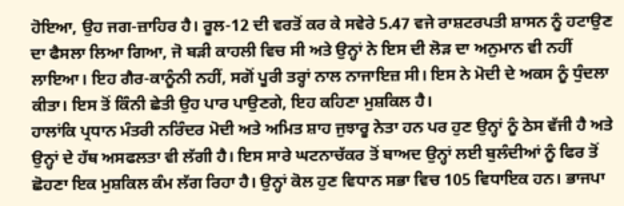ਹੋਇਆ, ਉਹ ਜਗ-ਜ਼ਾਹਿਰ ਹੈ। ਰੂਲ-12 ਦੀ ਵਰਤੋਂ ਕਰ ਕੇ ਸਵੇਰੇ 5.47 ਵਜੇ ਰਾਸ਼ਟਰਪਤੀ ਸ਼ਾਸਨ ਨੂੰ ਹਟਾਉਣ ਦਾ ਫੈਸਲਾ ਲਿਆ ਗਿਆ, ਜੋ ਬੜੀ ਕਾਹਲੀ ਵਿਚ ਸੀ ਅਤੇ ਉਨ੍ਹਾਂ ਨੇ ਇਸ ਦੀ ਲੋੜ ਦਾ ਅਨੁਮਾਨ ਵੀ ਨਹੀਂ ਲਾਇਆ। ਇਹ ਗੈਰ-ਕਾਨੂੰਨੀ ਨਹੀਂ, ਸਗੋਂ ਪੂਰੀ ਤਰ੍ਹਾਂ ਨਾਲ ਨਾਜਾਇਜ਼ ਸੀ। ਇਸ ਨੇ ਮੋਦੀ ਦੇ ਅਕਸ ਨੂੰ ਧੁੰਦਲਾ ਕੀਤਾ। ਇਸ ਤੋਂ ਕਿੰਨੀ ਛੇਤੀ ਉਹ ਪਾਰ ਪਾਉਣਗੇ, ਇਹ ਕਹਿਣਾ ਮੁਸ਼ਕਿਲ ਹੈ।
ਹਾਲਾਂਕਿ ਪ੍ਰਧਾਨ ਮੰਤਰੀ ਨਰਿੰਦਰ ਮੋਦੀ ਅਤੇ ਅਮਿਤ ਸ਼ਾਹ ਜੁਝਾਰੂ ਨੇਤਾ ਹਨ ਪਰ ਹੁਣ ਉਨ੍ਹਾਂ ਨੂੰ ਠੇਸ ਵੱਜੀ ਹੈ ਅਤੇ ਉਨ੍ਹਾਂ ਦੇ ਹੱਥ ਅਸਫਲਤਾ ਵੀ ਲੱਗੀ ਹੈ। ਇਸ ਸਾਰੇ ਘਟਨਾਚੱਕਰ ਤੋਂ ਬਾਅਦ ਉਨ੍ਹਾਂ ਲਈ ਬੁਲੰਦੀਆਂ ਨੂੰ ਫਿਰ ਤੋਂ ਛੋਹਣਾ ਇਕ ਮੁਸ਼ਕਿਲ ਕੰਮ ਲੱਗ ਰਿਹਾ ਹੈ। ਉਨ੍ਹਾਂ ਕੋਲ ਹੁਣ ਵਿਧਾਨ ਸਭਾ ਵਿਚ 105 ਵਿਧਾਇਕ ਹਨ। ਭਾਜਪਾ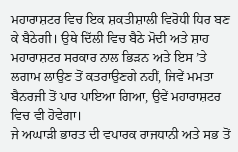ਮਹਾਰਾਸ਼ਟਰ ਵਿਚ ਇਕ ਸ਼ਕਤੀਸ਼ਾਲੀ ਵਿਰੋਧੀ ਧਿਰ ਬਣ ਕੇ ਬੈਠੇਗੀ। ਉਥੇ ਦਿੱਲੀ ਵਿਚ ਬੈਠੇ ਮੋਦੀ ਅਤੇ ਸ਼ਾਹ ਮਹਾਰਾਸ਼ਟਰ ਸਰਕਾਰ ਨਾਲ ਭਿੜਨ ਅਤੇ ਇਸ ’ਤੇ ਲਗਾਮ ਲਾਉਣ ਤੋਂ ਕਤਰਾਉਣਗੇ ਨਹੀਂ, ਜਿਵੇਂ ਮਮਤਾ ਬੈਨਰਜੀ ਤੋਂ ਪਾਰ ਪਾਇਆ ਗਿਆ, ਉਵੇਂ ਮਹਾਰਾਸ਼ਟਰ ਵਿਚ ਵੀ ਹੋਵੇਗਾ।
ਜੇ ਅਘਾੜੀ ਭਾਰਤ ਦੀ ਵਪਾਰਕ ਰਾਜਧਾਨੀ ਅਤੇ ਸਭ ਤੋਂ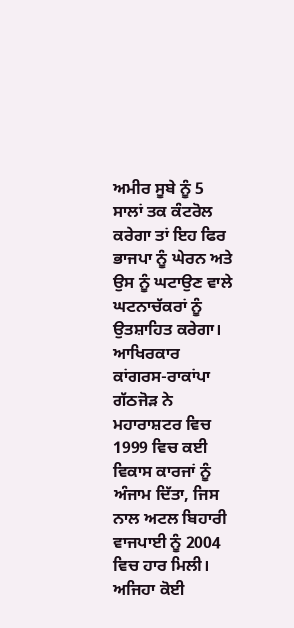ਅਮੀਰ ਸੂਬੇ ਨੂੰ 5 ਸਾਲਾਂ ਤਕ ਕੰਟਰੋਲ ਕਰੇਗਾ ਤਾਂ ਇਹ ਫਿਰ ਭਾਜਪਾ ਨੂੰ ਘੇਰਨ ਅਤੇ ਉਸ ਨੂੰ ਘਟਾਉਣ ਵਾਲੇ ਘਟਨਾਚੱਕਰਾਂ ਨੂੰ ਉਤਸ਼ਾਹਿਤ ਕਰੇਗਾ। ਆਖਿਰਕਾਰ ਕਾਂਗਰਸ-ਰਾਕਾਂਪਾ ਗੱਠਜੋੜ ਨੇ ਮਹਾਰਾਸ਼ਟਰ ਵਿਚ 1999 ਵਿਚ ਕਈ ਵਿਕਾਸ ਕਾਰਜਾਂ ਨੂੰ ਅੰਜਾਮ ਦਿੱਤਾ, ਜਿਸ ਨਾਲ ਅਟਲ ਬਿਹਾਰੀ ਵਾਜਪਾਈ ਨੂੰ 2004 ਵਿਚ ਹਾਰ ਮਿਲੀ। ਅਜਿਹਾ ਕੋਈ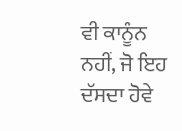ਵੀ ਕਾਨੂੰਨ ਨਹੀਂ, ਜੋ ਇਹ ਦੱਸਦਾ ਹੋਵੇ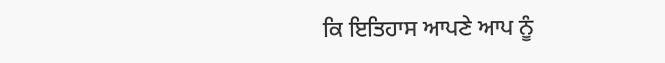ਕਿ ਇਤਿਹਾਸ ਆਪਣੇ ਆਪ ਨੂੰ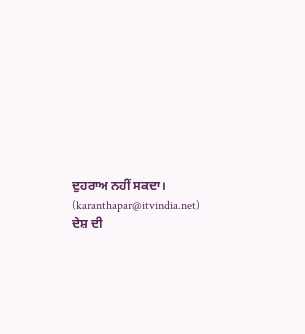ਦੁਹਰਾਅ ਨਹੀਂ ਸਕਦਾ।
(karanthapar@itvindia.net)
ਦੇਸ਼ ਦੀ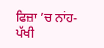ਫਿਜ਼ਾ ’ਚ ਨਾਂਹ-ਪੱਖੀ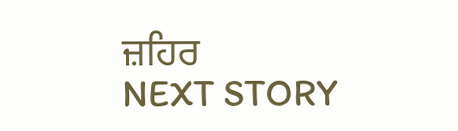ਜ਼ਹਿਰ
NEXT STORY